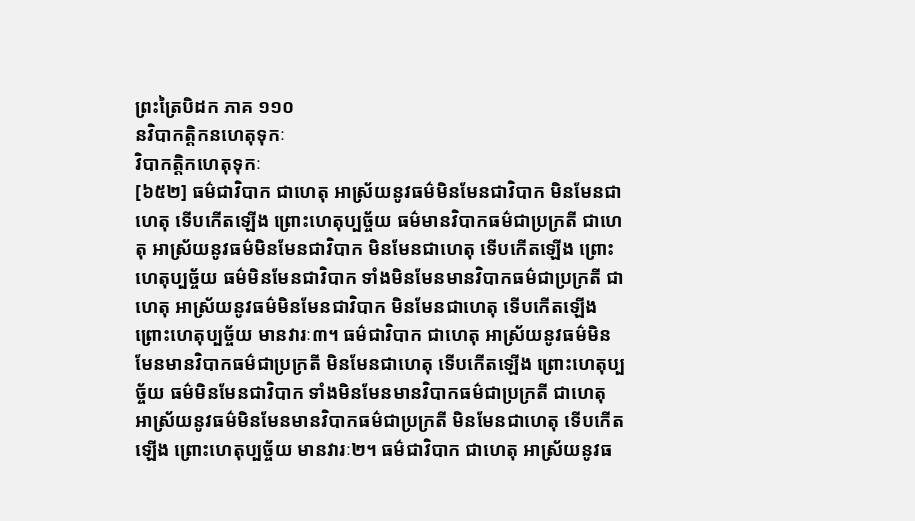ព្រះត្រៃបិដក ភាគ ១១០
នវិបាកត្តិកនហេតុទុកៈ
វិបាកត្តិកហេតុទុកៈ
[៦៥២] ធម៌ជាវិបាក ជាហេតុ អាស្រ័យនូវធម៌មិនមែនជាវិបាក មិនមែនជាហេតុ ទើបកើតឡើង ព្រោះហេតុប្បច្ច័យ ធម៌មានវិបាកធម៌ជាប្រក្រតី ជាហេតុ អាស្រ័យនូវធម៌មិនមែនជាវិបាក មិនមែនជាហេតុ ទើបកើតឡើង ព្រោះហេតុប្បច្ច័យ ធម៌មិនមែនជាវិបាក ទាំងមិនមែនមានវិបាកធម៌ជាប្រក្រតី ជាហេតុ អាស្រ័យនូវធម៌មិនមែនជាវិបាក មិនមែនជាហេតុ ទើបកើតឡើង ព្រោះហេតុប្បច្ច័យ មានវារៈ៣។ ធម៌ជាវិបាក ជាហេតុ អាស្រ័យនូវធម៌មិនមែនមានវិបាកធម៌ជាប្រក្រតី មិនមែនជាហេតុ ទើបកើតឡើង ព្រោះហេតុប្បច្ច័យ ធម៌មិនមែនជាវិបាក ទាំងមិនមែនមានវិបាកធម៌ជាប្រក្រតី ជាហេតុ អាស្រ័យនូវធម៌មិនមែនមានវិបាកធម៌ជាប្រក្រតី មិនមែនជាហេតុ ទើបកើតឡើង ព្រោះហេតុប្បច្ច័យ មានវារៈ២។ ធម៌ជាវិបាក ជាហេតុ អាស្រ័យនូវធ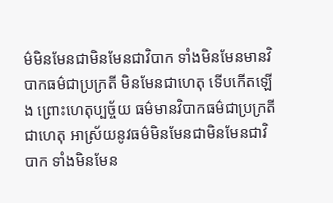ម៌មិនមែនជាមិនមែនជាវិបាក ទាំងមិនមែនមានវិបាកធម៌ជាប្រក្រតី មិនមែនជាហេតុ ទើបកើតឡើង ព្រោះហេតុប្បច្ច័យ ធម៌មានវិបាកធម៌ជាប្រក្រតី ជាហេតុ អាស្រ័យនូវធម៌មិនមែនជាមិនមែនជាវិបាក ទាំងមិនមែន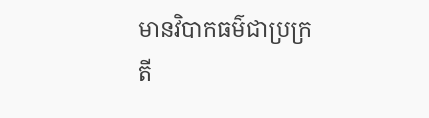មានវិបាកធម៌ជាប្រក្រតី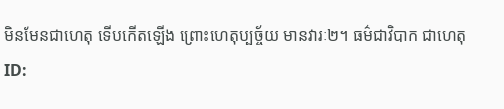មិនមែនជាហេតុ ទើបកើតឡើង ព្រោះហេតុប្បច្ច័យ មានវារៈ២។ ធម៌ជាវិបាក ជាហេតុ
ID: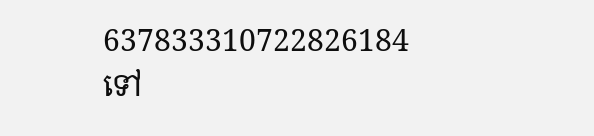637833310722826184
ទៅ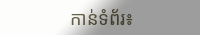កាន់ទំព័រ៖